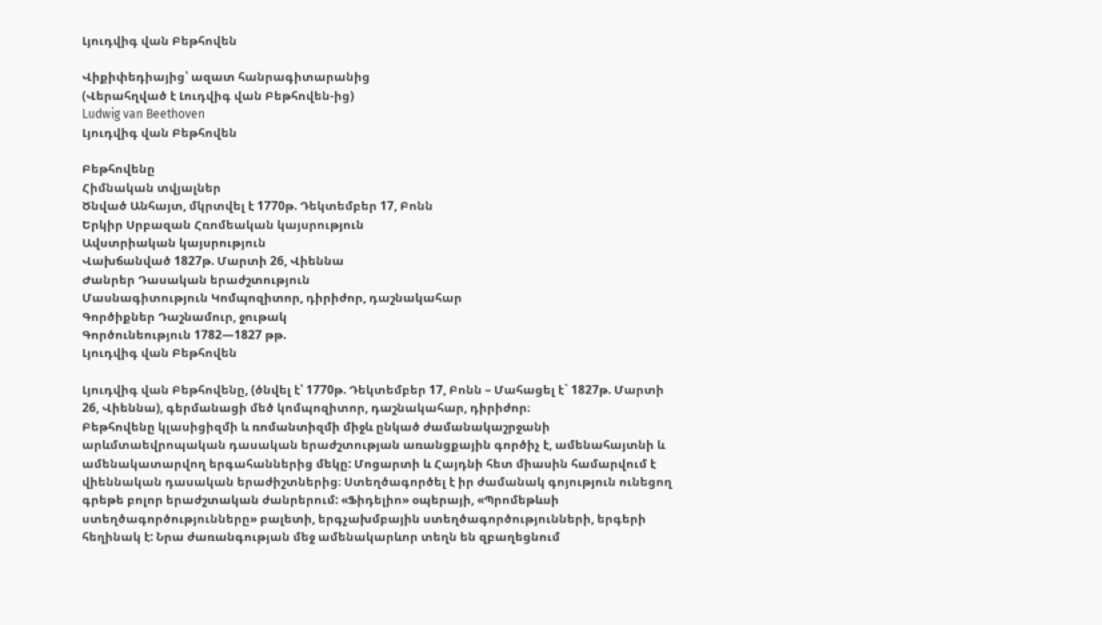Լյուդվիգ վան Բեթհովեն

Վիքիփեդիայից՝ ազատ հանրագիտարանից
(Վերահղված է Լուդվիգ վան Բեթհովեն-ից)
Ludwig van Beethoven
Լյուդվիգ վան Բեթհովեն

Բեթհովենը
Հիմնական տվյալներ
Ծնված Անհայտ, մկրտվել է 1770թ. Դեկտեմբեր 17, Բոնն
Երկիր Սրբազան Հռոմեական կայսրություն
Ավստրիական կայսրություն
Վախճանված 1827թ. Մարտի 26, Վիեննա
Ժանրեր Դասական երաժշտություն
Մասնագիտություն Կոմպոզիտոր, դիրիժոր, դաշնակահար
Գործիքներ Դաշնամուր, ջութակ
Գործունեություն 1782—1827 թթ.
Լյուդվիգ վան Բեթհովեն

Լյուդվիգ վան Բեթհովենը, (ծնվել է՝ 1770թ. Դեկտեմբեր 17, Բոնն – Մահացել է` 1827թ. Մարտի 26, Վիեննա), գերմանացի մեծ կոմպոզիտոր, դաշնակահար, դիրիժոր։
Բեթհովենը կլասիցիզմի և ռոմանտիզմի միջև ընկած ժամանակաշրջանի արևմտաեվրոպական դասական երաժշտության առանցքային գործիչ է, ամենահայտնի և ամենակատարվող երգահաններից մեկը: Մոցարտի և Հայդնի հետ միասին համարվում է վիեննական դասական երաժիշտներից։ Ստեղծագործել է իր ժամանակ գոյություն ունեցող գրեթե բոլոր երաժշտական ժանրերում: «Ֆիդելիո» օպերայի, «Պրոմեթևսի ստեղծագործությունները» բալետի, երգչախմբային ստեղծագործությունների, երգերի հեղինակ է: Նրա ժառանգության մեջ ամենակարևոր տեղն են զբաղեցնում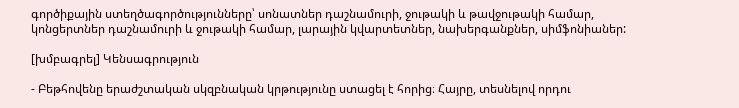գործիքային ստեղծագործությունները՝ սոնատներ դաշնամուրի, ջութակի և թավջութակի համար, կոնցերտներ դաշնամուրի և ջութակի համար, լարային կվարտետներ, նախերգանքներ, սիմֆոնիաներ:

[խմբագրել] Կենսագրություն

- Բեթհովենը երաժշտական սկզբնական կրթությունը ստացել է հորից։ Հայրը, տեսնելով որդու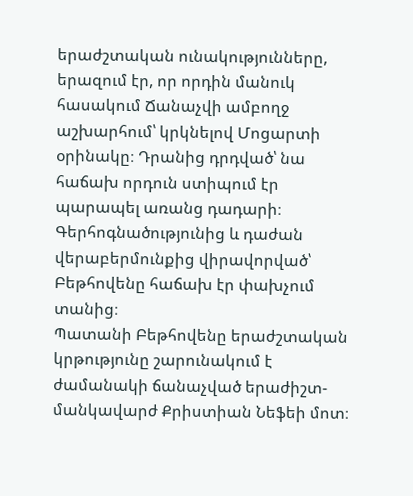երաժշտական ունակությունները, երազում էր, որ որդին մանուկ հասակում Ճանաչվի ամբողջ աշխարհում՝ կրկնելով Մոցարտի օրինակը։ Դրանից դրդված՝ նա հաճախ որդուն ստիպում էր պարապել առանց դադարի։ Գերհոգնածությունից և դաժան վերաբերմունքից վիրավորված՝ Բեթհովենը հաճախ էր փախչում տանից։
Պատանի Բեթհովենը երաժշտական կրթությունը շարունակում է ժամանակի ճանաչված երաժիշտ-մանկավարժ Քրիստիան Նեֆեի մոտ։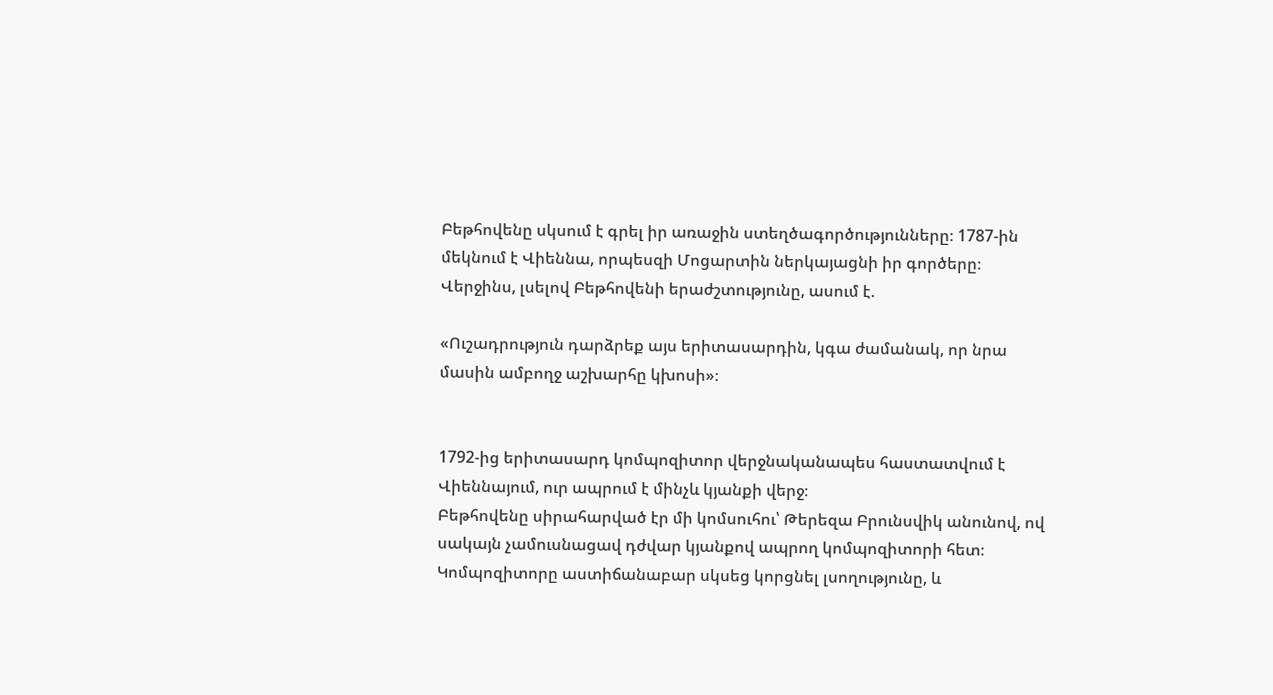Բեթհովենը սկսում է գրել իր առաջին ստեղծագործությունները։ 1787-ին մեկնում է Վիեննա, որպեսզի Մոցարտին ներկայացնի իր գործերը։ Վերջինս, լսելով Բեթհովենի երաժշտությունը, ասում է.

«Ուշադրություն դարձրեք այս երիտասարդին, կգա ժամանակ, որ նրա մասին ամբողջ աշխարհը կխոսի»։


1792-ից երիտասարդ կոմպոզիտոր վերջնականապես հաստատվում է Վիեննայում, ուր ապրում է մինչև կյանքի վերջ։
Բեթհովենը սիրահարված էր մի կոմսուհու՝ Թերեզա Բրունսվիկ անունով, ով սակայն չամուսնացավ դժվար կյանքով ապրող կոմպոզիտորի հետ։
Կոմպոզիտորը աստիճանաբար սկսեց կորցնել լսողությունը, և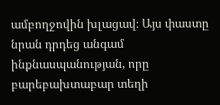ամբողջովին խլացավ։ Այս փաստը նրան դրդեց անգամ ինքնասպանության, որը բարեբախտաբար տեղի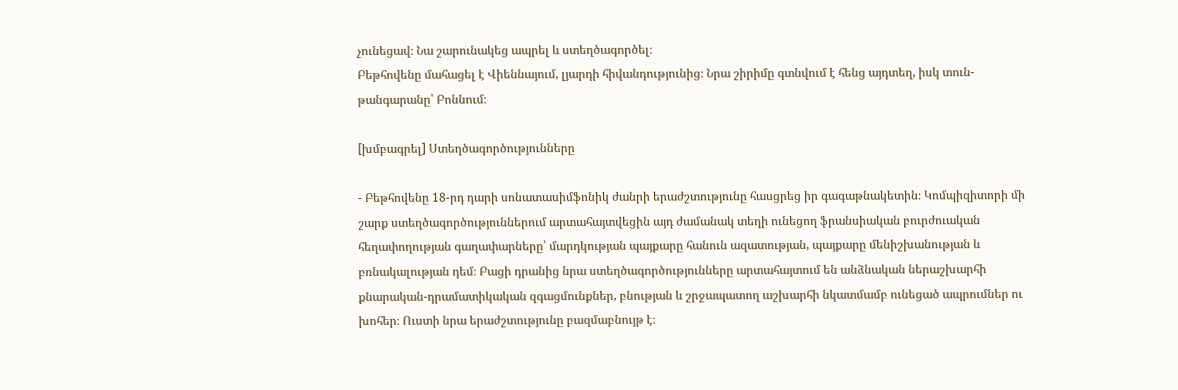չունեցավ։ Նա շարունակեց ապրել և ստեղծագործել։
Բեթհովենը մահացել է Վիեննայում, լյարդի հիվանդությունից։ Նրա շիրիմը գտնվում է հենց այդտեղ, իսկ տուն-թանգարանը՝ Բոննում։

[խմբագրել] Ստեղծագործությունները

- Բեթհովենը 18-րդ դարի սոնատասիմֆոնիկ ժանրի երաժշտությունը հասցրեց իր գագաթնակետին։ Կոմպիզիտորի մի շարք ստեղծագործություններում արտահայտվեցին այդ ժամանակ տեղի ունեցող ֆրանսիական բուրժուական հեղափողության գաղափարները՝ մարդկության պայքարը հանուն ազատության, պայքարը մենիշխանության և բռնակալության դեմ։ Բացի դրանից նրա ստեղծագործությունները արտահայտում են անձնական ներաշխարհի քնարական-դրամատիկական զգացմունքներ, բնության և շրջապատող աշխարհի նկատմամբ ունեցած ապրումներ ու խոհեր։ Ուստի նրա երաժշտությունը բազմաբնույթ է։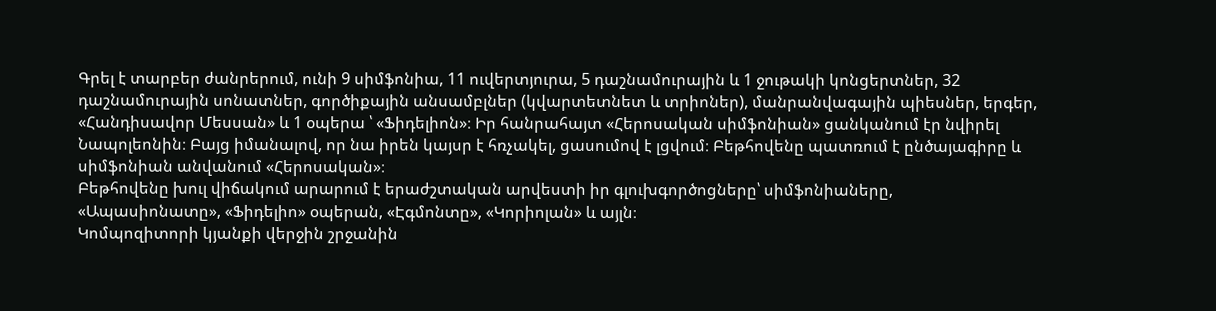Գրել է տարբեր ժանրերում, ունի 9 սիմֆոնիա, 11 ուվերտյուրա, 5 դաշնամուրային և 1 ջութակի կոնցերտներ, 32 դաշնամուրային սոնատներ, գործիքային անսամբլներ (կվարտետնետ և տրիոներ), մանրանվագային պիեսներ, երգեր, «Հանդիսավոր Մեսսան» և 1 օպերա ՝ «Ֆիդելիոն»։ Իր հանրահայտ «Հերոսական սիմֆոնիան» ցանկանում էր նվիրել Նապոլեոնին։ Բայց իմանալով, որ նա իրեն կայսր է հռչակել, ցասումով է լցվում։ Բեթհովենը պատռում է ընծայագիրը և սիմֆոնիան անվանում «Հերոսական»։
Բեթհովենը խուլ վիճակում արարում է երաժշտական արվեստի իր գլուխգործոցները՝ սիմֆոնիաները, «Ապասիոնատը», «Ֆիդելիո» օպերան, «Էգմոնտը», «Կորիոլան» և այլն։
Կոմպոզիտորի կյանքի վերջին շրջանին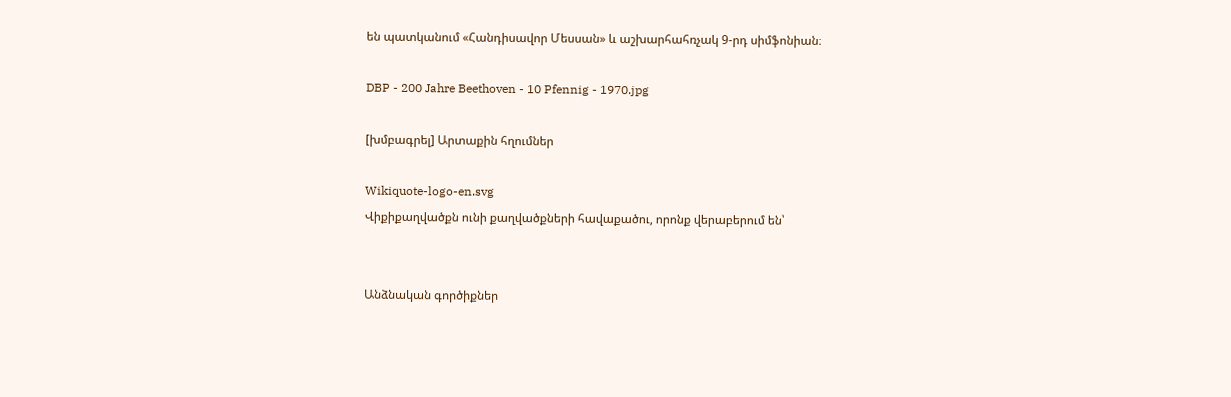են պատկանում «Հանդիսավոր Մեսսան» և աշխարհահռչակ 9-րդ սիմֆոնիան։

DBP - 200 Jahre Beethoven - 10 Pfennig - 1970.jpg

[խմբագրել] Արտաքին հղումներ

Wikiquote-logo-en.svg
Վիքիքաղվածքն ունի քաղվածքների հավաքածու, որոնք վերաբերում են՝


Անձնական գործիքներ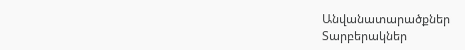Անվանատարածքներ
Տարբերակներ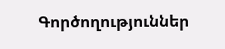Գործողություններ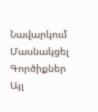Նավարկում
Մասնակցել
Գործիքներ
Այլ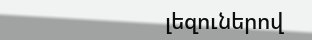լեզուներով